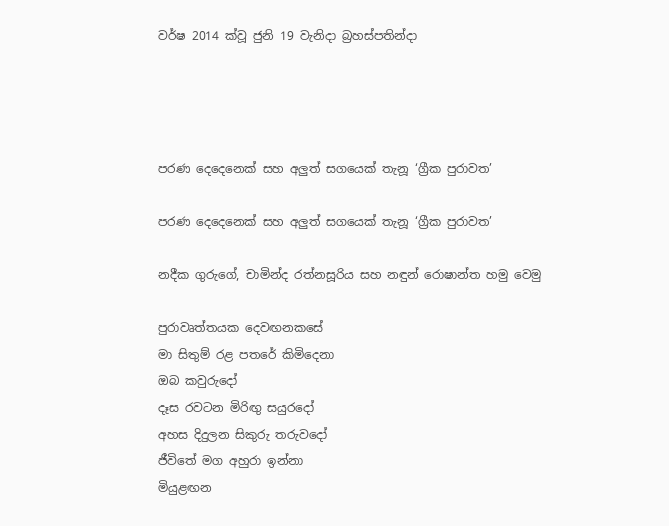වර්ෂ 2014 ක්වූ ජුනි 19 වැනිදා බ්‍රහස්පතින්දා




පරණ දෙදෙනෙක් සහ අලුත් සගයෙක් තැනූ ‘ග්‍රීක පුරාවත’

පරණ දෙදෙනෙක් සහ අලුත් සගයෙක් තැනූ ‘ග්‍රීක පුරාවත’

නදීක ගුරුගේ, චාමින්ද රත්නසූරිය සහ නඳුන් රොෂාන්ත හමු වෙමු

පුරාවෘත්තයක දෙවඟනකසේ
මා සිතුම් රළ පතරේ කිමිදෙනා
ඔබ කවුරුදෝ
දෑස රවටන මිරිඟු සයුරදෝ
අහස දිදුලන සිකුරු තරුවදෝ
ජීවිතේ මග අහුරා ඉන්නා
මියුළඟන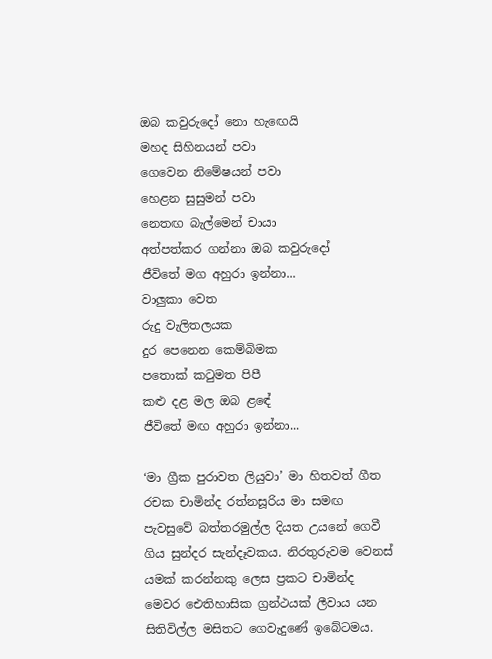ඔබ කවුරුදෝ නො හැඟෙයි
මහද සිහිනයන් පවා
ගෙවෙන නිමේෂයන් පවා
හෙළන සුසුමන් පවා
නෙතඟ බැල්මෙන් චායා
අත්පත්කර ගන්නා ඔබ කවුරුදෝ
ජීවිතේ මග අහුරා ඉන්නා...
වාලුකා වෙත
රුදු වැලිතලයක
දුර පෙනෙන කෙම්බිමක
පතොක් කටුමත පිපී
කළු දළ මල ඔබ ළඳේ
ජීවිතේ මඟ අහුරා ඉන්නා...

‘මා ග්‍රීක පුරාවත ලියුවා’ මා හිතවත් ගීත රචක චාමින්ද රත්නසූරිය මා සමඟ පැවසුවේ බත්තරමුල්ල දියත උයනේ ගෙවී ගිය සුන්දර සැන්දෑවකය. නිරතුරුවම වෙනස් යමක් කරන්නකු ලෙස ප්‍රකට චාමින්ද මෙවර ඓතිහාසික ග්‍රන්ථයක් ලීවාය යන සිතිවිල්ල මසිතට ගෙවැදුණේ ඉබේටමය.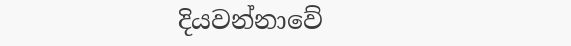දියවන්නාවේ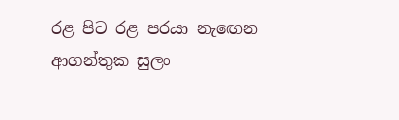රළ පිට රළ පරයා නැඟෙන ආගන්තුක සුලං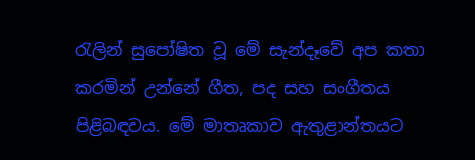රැලින් සුපෝෂිත වූ මේ සැන්දෑවේ අප කතා කරමින් උන්නේ ගීත, පද සහ සංගීතය පිළිබඳවය. මේ මාතෘකාව ඇතුළාන්තයට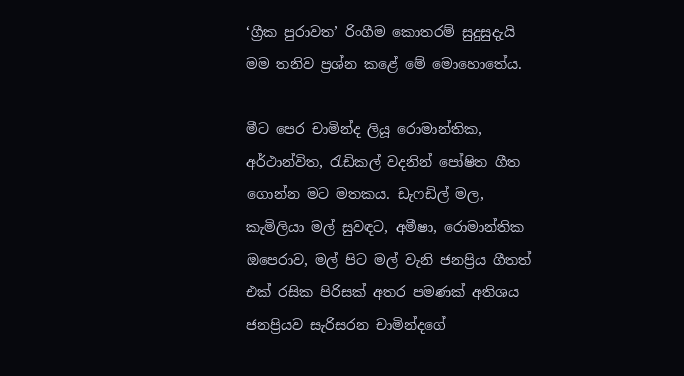‘ග්‍රීක පුරාවත’ රිංගීම කොතරම් සුදුසුදැයි මම තනිව ප්‍රශ්න කළේ මේ මොහොතේය.

මීට පෙර චාමින්ද ලියූ රොමාන්තික, අර්ථාන්විත, රැඩිකල් වදනින් පෝෂිත ගීත ගොන්න මට මතකය. ඩැෆඩිල් මල, කැමිලියා මල් සුවඳට, අමීෂා, රොමාන්තික ඔපෙරාව, මල් පිට මල් වැනි ජනප්‍රිය ගීතත් එක් රසික පිරිසක් අතර පමණක් අතිශය ජනප්‍රියව සැරිසරන චාමින්දගේ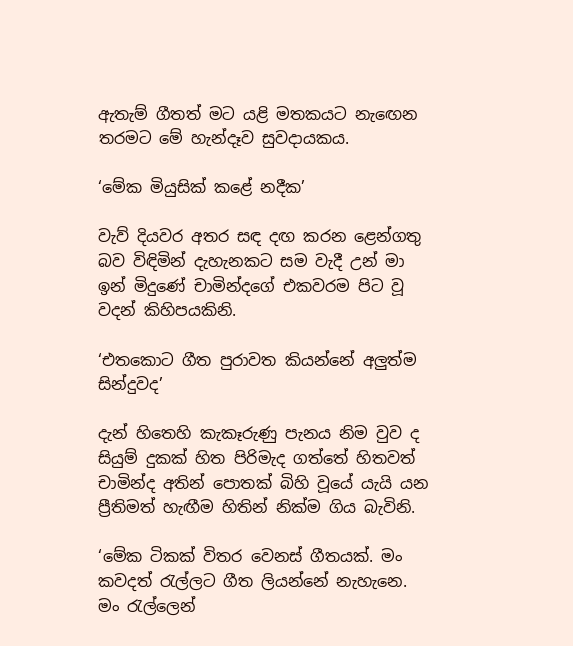ඇතැම් ගීතත් මට යළි මතකයට නැඟෙන තරමට මේ හැන්දෑව සුවදායකය.

‘මේක මියුසික් කළේ නදීක’

වැව් දියවර අතර සඳ දඟ කරන ළෙන්ගතු බව විඳිමින් දැහැනකට සම වැදී උන් මා ඉන් මිදුණේ චාමින්දගේ එකවරම පිට වූ වදන් කිහිපයකිනි.

‘එතකොට ගීත පුරාවත කියන්නේ අලුත්ම සින්දුවද’

දැන් හිතෙහි කැකෑරුණු පැනය නිම වුව ද සියුම් දුකක් හිත පිරිමැද ගත්තේ හිතවත් චාමින්ද අතින් පොතක් බිහි වූයේ යැයි යන ප්‍රීතිමත් හැඟීම හිතින් නික්ම ගිය බැවිනි.

‘මේක ටිකක් විතර වෙනස් ගීතයක්. මං කවදත් රැල්ලට ගීත ලියන්නේ නැහැනෙ. මං රැල්ලෙන්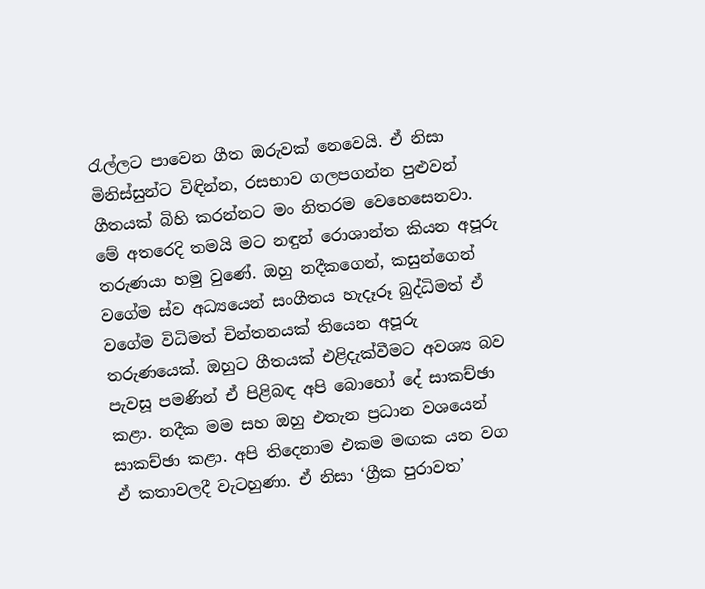රැල්ලට පාවෙන ගීත ඔරුවක් නෙවෙයි. ඒ නිසා මිනිස්සුන්ට විඳින්න, රසභාව ගලපගන්න පුළුවන් ගීතයක් බිහි කරන්නට මං නිතරම වෙහෙසෙනවා. මේ අතරෙදි තමයි මට නඳුන් රොශාන්ත කියන අපූරු තරුණයා හමු වුණේ. ඔහු නදීකගෙන්, කසුන්ගෙන් වගේම ස්ව අධ්‍යයෙන් සංගීතය හැදෑරූ බුද්ධිමත් ඒ වගේම විධිමත් චින්තනයක් තියෙන අපූරු තරුණයෙක්. ඔහුට ගීතයක් එළිදැක්වීමට අවශ්‍ය බව පැවසූ පමණින් ඒ පිළිබඳ අපි බොහෝ දේ සාකච්ඡා කළා. නදීක මම සහ ඔහු එතැන ප්‍රධාන වශයෙන් සාකච්ඡා කළා. අපි තිදෙනාම එකම මඟක යන වග ඒ කතාවලදී වැටහුණා. ඒ නිසා ‘ග්‍රීක පුරාවත’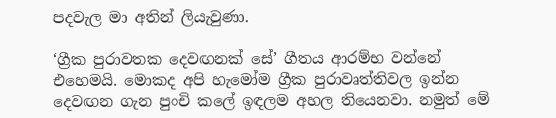පදවැල මා අතින් ලියැවුණා.

‘ග්‍රීක පුරාවතක දෙවඟනක් සේ’ ගීතය ආරම්භ වන්නේ එහෙමයි. මොකද අපි හැමෝම ග්‍රීක පුරාවෘත්තිවල ඉන්න දෙවඟන ගැන පුංචි කලේ ඉඳලම අහල තියෙනවා. නමුත් මේ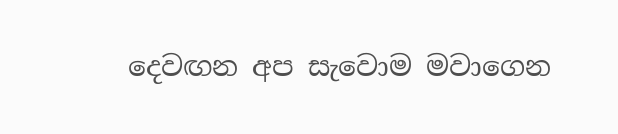දෙවඟන අප සැවොම මවාගෙන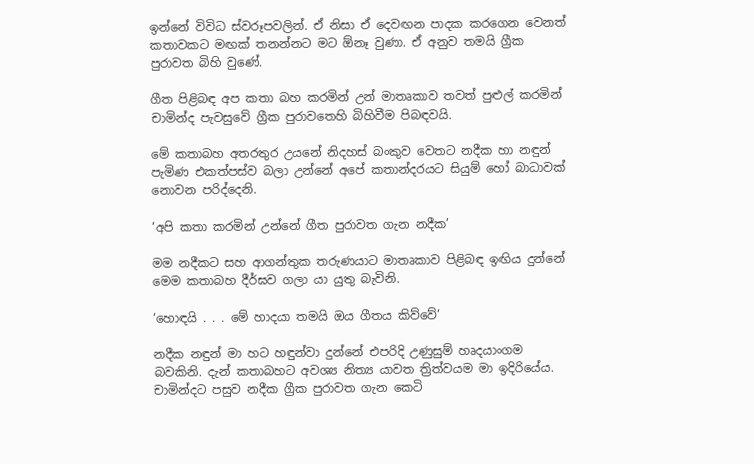ඉන්නේ විවිධ ස්වරූපවලින්. ඒ නිසා ඒ දෙවඟන පාදක කරගෙන වෙනත් කතාවකට මඟක් තනන්නට මට ඕනෑ වුණා. ඒ අනුව තමයි ග්‍රීක පුරාවත බිහි වුණේ.

ගීත පිළිබඳ අප කතා බහ කරමින් උන් මාතෘකාව තවත් පුළුල් කරමින් චාමින්ද පැවසුවේ ග්‍රීක පුරාවතෙහි බිහිවීම පිබඳවයි.

මේ කතාබහ අතරතුර උයනේ නිදහස් බංකුව වෙතට නදීක හා නඳුන් පැමිණ එකත්පස්ව බලා උන්නේ අපේ කතාන්දරයට සියුම් හෝ බාධාවක් නොවන පරිද්දෙනි.

‘අපි කතා කරමින් උන්නේ ගීත පුරාවත ගැන නදීක’

මම නදීකට සහ ආගන්තුක තරුණයාට මාතෘකාව පිළිබඳ ඉඟිය දුන්නේ මෙම කතාබහ දීර්ඝව ගලා යා යුතු බැවිනි.

‘හොඳයි . . . මේ හාදයා තමයි ඔය ගීතය කිව්වේ’

නදීක නඳුන් මා හට හඳුන්වා දුන්නේ එපරිදි උණුසුම් හෘදයාංගම බවකිනි. දැන් කතාබහට අවශ්‍ය නිත්‍ය යාවත ත්‍රිත්වයම මා ඉදිරියේය. චාමින්දට පසුව නදීක ග්‍රීක පුරාවත ගැන කෙටි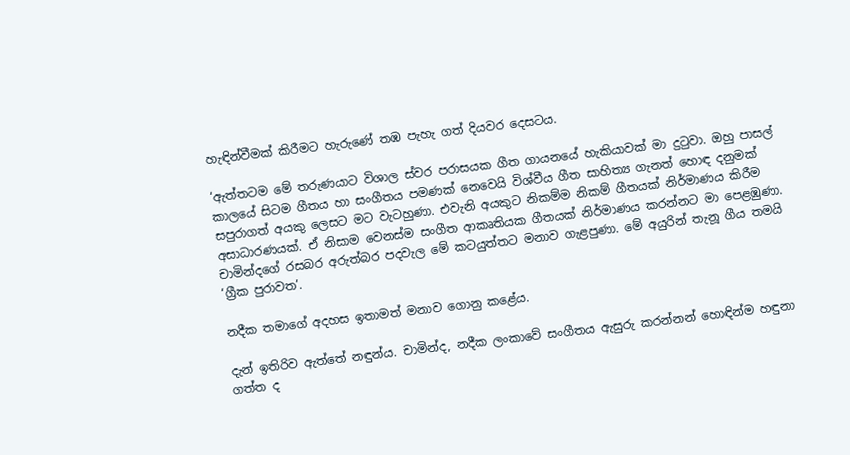හැඳින්වීමක් කිරීමට හැරුණේ තඹ පැහැ ගත් දියවර දෙසටය.

‘ඇත්තටම මේ තරුණයාට විශාල ස්වර පරාසයක ගීත ගායනයේ හැකියාවක් මා දුටුවා. ඔහු පාසල් කාලයේ සිටම ගීතය හා සංගීතය පමණක් නෙවෙයි විශ්වීය ගීත සාහිත්‍ය ගැනත් හොඳ දනුමක් සපුරාගත් අයකු ලෙසට මට වැටහුණා. එවැනි අයකුට නිකම්ම නිකම් ගීතයක් නිර්මාණය කිරීම අසාධාරණයක්. ඒ නිසාම වෙනස්ම සංගීත ආකෘතියක ගීතයක් නිර්මාණය කරන්නට මා පෙළඹුණා. චාමින්දගේ රසබර අරුත්බර පදවැල මේ කටයුත්තට මනාව ගැළපුණා. මේ අයුරින් තැනූ ගීය තමයි ‘ග්‍රීක පුරාවත’.

නදීක තමාගේ අදහස ඉතාමත් මනාව ගොනු කළේය.

දැන් ඉතිරිව ඇත්තේ නඳුන්ය. චාමින්ද, නදීක ලංකාවේ සංගීතය ඇසුරු කරන්නන් හොඳින්ම හඳුනා ගත්ත ද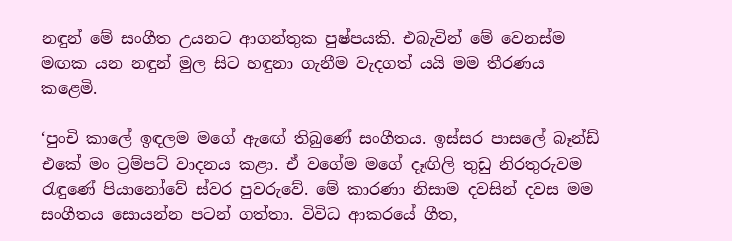නඳුන් මේ සංගීත උයනට ආගන්තුක පුෂ්පයකි. එබැවින් මේ වෙනස්ම මඟක යන නඳුන් මුල සිට හඳුනා ගැනීම වැදගත් යයි මම තීරණය කළෙමි.

‘පුංචි කාලේ ඉඳලම මගේ ඇඟේ තිබුණේ සංගීතය. ඉස්සර පාසලේ බෑන්ඩ් එකේ මං ට්‍රම්පට් වාදනය කළා. ඒ වගේම මගේ දෑඟිලි තුඩු නිරතුරුවම රැඳුණේ පියානෝවේ ස්වර පුවරුවේ. මේ කාරණා නිසාම දවසින් දවස මම සංගීතය සොයන්න පටන් ගත්තා. විවිධ ආකරයේ ගීත,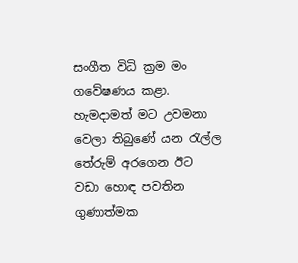සංගීත විධි ක්‍රම මං ගවේෂණය කළා. හැමදාමත් මට උවමනා වෙලා තිබුණේ යන රැල්ල තේරුම් අරගෙන ඊට වඩා හොඳ පවතින ගුණාත්මක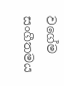වගේම සංගීතමය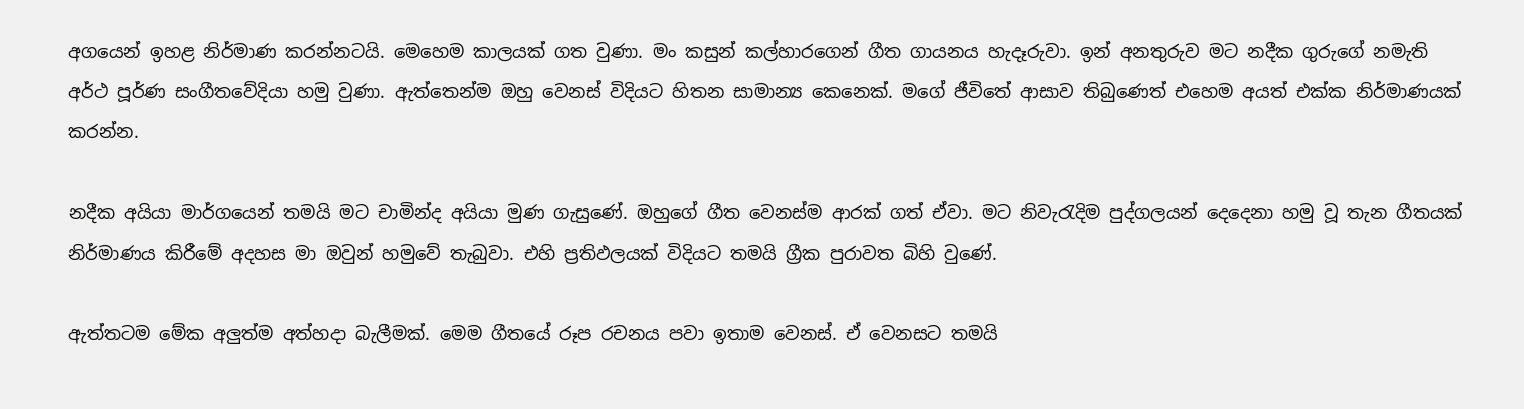අගයෙන් ඉහළ නිර්මාණ කරන්නටයි. මෙහෙම කාලයක් ගත වුණා. මං කසුන් කල්හාරගෙන් ගීත ගායනය හැදෑරුවා. ඉන් අනතුරුව මට නදීක ගුරුගේ නමැති අර්ථ පූර්ණ සංගීතවේදියා හමු වුණා. ඇත්තෙන්ම ඔහු වෙනස් විදියට හිතන සාමාන්‍ය කෙනෙක්. මගේ ජීවිතේ ආසාව තිබුණෙත් එහෙම අයත් එක්ක නිර්මාණයක් කරන්න.

නදීක අයියා මාර්ගයෙන් තමයි මට චාමින්ද අයියා මුණ ගැසුණේ. ඔහුගේ ගීත වෙනස්ම ආරක් ගත් ඒවා. මට නිවැරැදිම පුද්ගලයන් දෙදෙනා හමු වූ තැන ගීතයක් නිර්මාණය කිරීමේ අදහස මා ඔවුන් හමුවේ තැබුවා. එහි ප්‍රතිඵලයක් විදියට තමයි ග්‍රීක පුරාවත බිහි වුණේ.

ඇත්තටම මේක අලුත්ම අත්හදා බැලීමක්. මෙම ගීතයේ රූප රචනය පවා ඉතාම වෙනස්. ඒ වෙනසට තමයි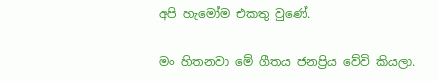අපි හැමෝම එකතු වුණේ.

මං හිතනවා මේ ගීතය ජනප්‍රිය වේවි කියලා.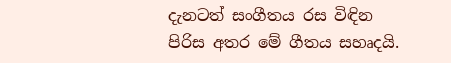දැනටත් සංගීතය රස විඳින පිරිස අතර මේ ගීතය සහෘදයි.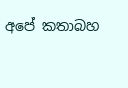අපේ කතාබහ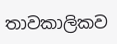තාවකාලිකව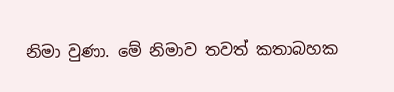නිමා වුණා. මේ නිමාව තවත් කතාබහක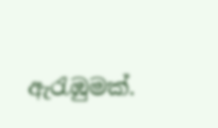ඇරැඹුමක්.